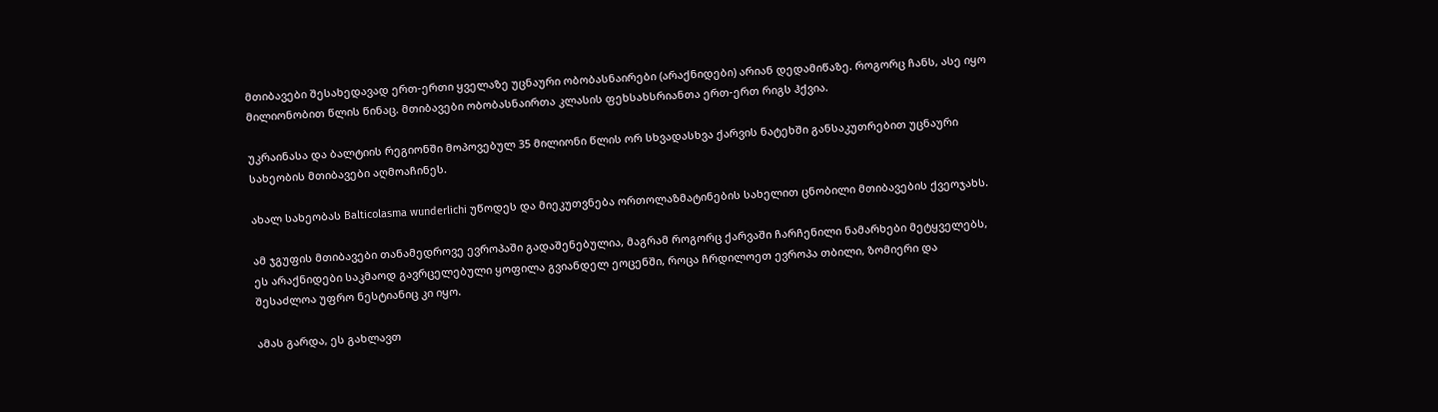მთიბავები შესახედავად ერთ-ერთი ყველაზე უცნაური ობობასნაირები (არაქნიდები) არიან დედამიწაზე. როგორც ჩანს, ასე იყო მილიონობით წლის წინაც. მთიბავები ობობასნაირთა კლასის ფეხსახსრიანთა ერთ-ერთ რიგს ჰქვია.

უკრაინასა და ბალტიის რეგიონში მოპოვებულ 35 მილიონი წლის ორ სხვადასხვა ქარვის ნატეხში განსაკუთრებით უცნაური სახეობის მთიბავები აღმოაჩინეს.

ახალ სახეობას Balticolasma wunderlichi უწოდეს და მიეკუთვნება ორთოლაზმატინების სახელით ცნობილი მთიბავების ქვეოჯახს.

ამ ჯგუფის მთიბავები თანამედროვე ევროპაში გადაშენებულია, მაგრამ როგორც ქარვაში ჩარჩენილი ნამარხები მეტყველებს, ეს არაქნიდები საკმაოდ გავრცელებული ყოფილა გვიანდელ ეოცენში, როცა ჩრდილოეთ ევროპა თბილი, ზომიერი და შესაძლოა უფრო ნესტიანიც კი იყო.

ამას გარდა, ეს გახლავთ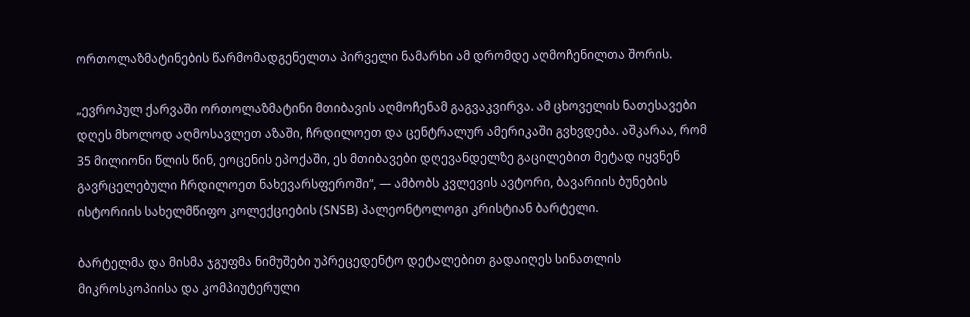ორთოლაზმატინების წარმომადგენელთა პირველი ნამარხი ამ დრომდე აღმოჩენილთა შორის.

„ევროპულ ქარვაში ორთოლაზმატინი მთიბავის აღმოჩენამ გაგვაკვირვა. ამ ცხოველის ნათესავები დღეს მხოლოდ აღმოსავლეთ აზაში, ჩრდილოეთ და ცენტრალურ ამერიკაში გვხვდება. აშკარაა, რომ 35 მილიონი წლის წინ, ეოცენის ეპოქაში, ეს მთიბავები დღევანდელზე გაცილებით მეტად იყვნენ გავრცელებული ჩრდილოეთ ნახევარსფეროში“, — ამბობს კვლევის ავტორი, ბავარიის ბუნების ისტორიის სახელმწიფო კოლექციების (SNSB) პალეონტოლოგი კრისტიან ბარტელი.

ბარტელმა და მისმა ჯგუფმა ნიმუშები უპრეცედენტო დეტალებით გადაიღეს სინათლის მიკროსკოპიისა და კომპიუტერული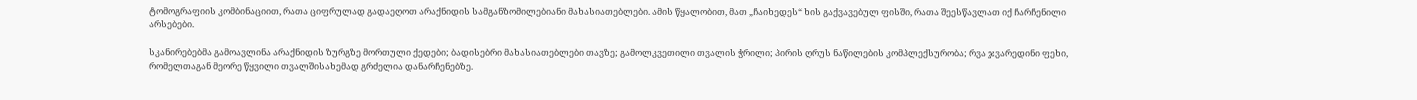ტომოგრაფიის კომბინაციით, რათა ციფრულად გადაეღოთ არაქნიდის სამგანზომილებიანი მახასიათებლები. ამის წყალობით, მათ „ჩაიხედეს“ ხის გაქვავებულ ფისში, რათა შეესწავლათ იქ ჩარჩენილი არსებები.

სკანირებებმა გამოავლინა არაქნიდის ზურგზე მორთული ქედები; ბადისებრი მახასიათებლები თავზე; გამოლკვეთილი თვალის ჭრილი; პირის ღრუს ნაწილების კომპლექსურობა; რვა ჯვარედინი ფეხი, რომელთაგან მეორე წყვილი თვალშისახემად გრძელია დანარჩენებზე.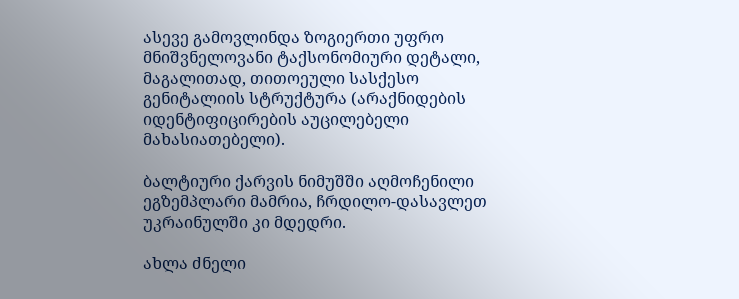ასევე გამოვლინდა ზოგიერთი უფრო მნიშვნელოვანი ტაქსონომიური დეტალი, მაგალითად, თითოეული სასქესო გენიტალიის სტრუქტურა (არაქნიდების იდენტიფიცირების აუცილებელი მახასიათებელი).

ბალტიური ქარვის ნიმუშში აღმოჩენილი ეგზემპლარი მამრია, ჩრდილო-დასავლეთ უკრაინულში კი მდედრი.

ახლა ძნელი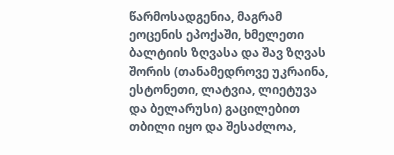წარმოსადგენია, მაგრამ ეოცენის ეპოქაში, ხმელეთი ბალტიის ზღვასა და შავ ზღვას შორის (თანამედროვე უკრაინა, ესტონეთი, ლატვია, ლიეტუვა და ბელარუსი) გაცილებით თბილი იყო და შესაძლოა,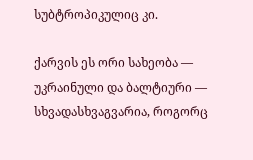სუბტროპიკულიც კი.

ქარვის ეს ორი სახეობა — უკრაინული და ბალტიური — სხვადასხვაგვარია, როგორც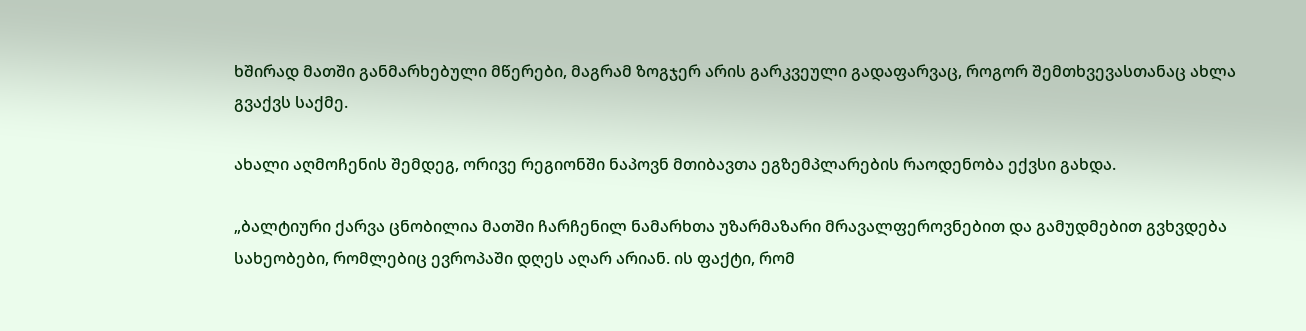ხშირად მათში განმარხებული მწერები, მაგრამ ზოგჯერ არის გარკვეული გადაფარვაც, როგორ შემთხვევასთანაც ახლა გვაქვს საქმე.

ახალი აღმოჩენის შემდეგ, ორივე რეგიონში ნაპოვნ მთიბავთა ეგზემპლარების რაოდენობა ექვსი გახდა.

„ბალტიური ქარვა ცნობილია მათში ჩარჩენილ ნამარხთა უზარმაზარი მრავალფეროვნებით და გამუდმებით გვხვდება სახეობები, რომლებიც ევროპაში დღეს აღარ არიან. ის ფაქტი, რომ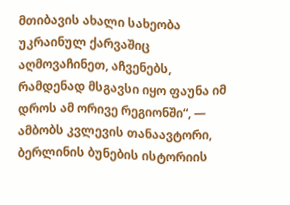მთიბავის ახალი სახეობა უკრაინულ ქარვაშიც აღმოვაჩინეთ, აჩვენებს, რამდენად მსგავსი იყო ფაუნა იმ დროს ამ ორივე რეგიონში“, — ამბობს კვლევის თანაავტორი, ბერლინის ბუნების ისტორიის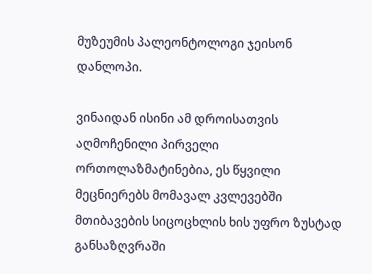მუზეუმის პალეონტოლოგი ჯეისონ დანლოპი.

ვინაიდან ისინი ამ დროისათვის აღმოჩენილი პირველი ორთოლაზმატინებია, ეს წყვილი მეცნიერებს მომავალ კვლევებში მთიბავების სიცოცხლის ხის უფრო ზუსტად განსაზღვრაში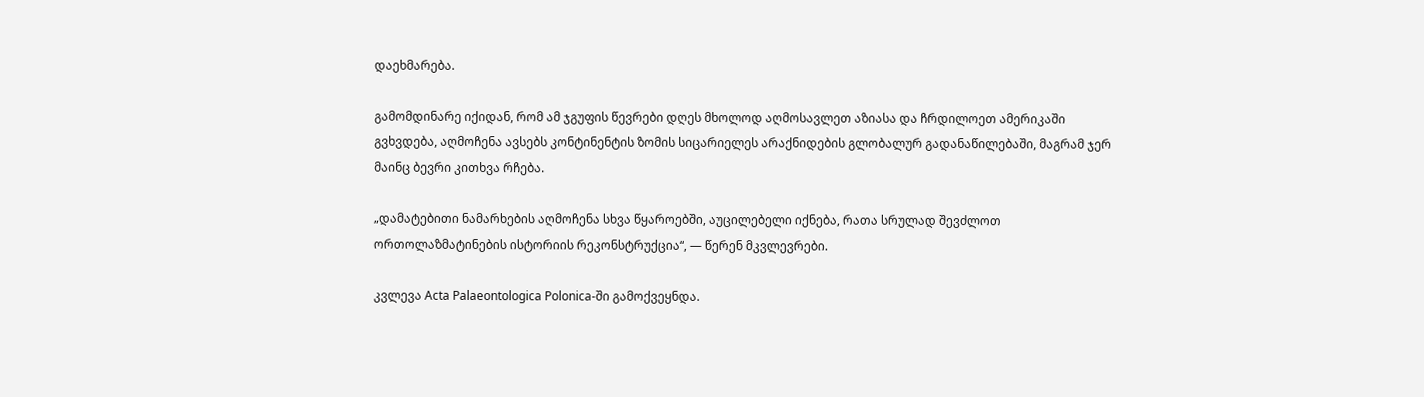დაეხმარება.

გამომდინარე იქიდან, რომ ამ ჯგუფის წევრები დღეს მხოლოდ აღმოსავლეთ აზიასა და ჩრდილოეთ ამერიკაში გვხვდება, აღმოჩენა ავსებს კონტინენტის ზომის სიცარიელეს არაქნიდების გლობალურ გადანაწილებაში, მაგრამ ჯერ მაინც ბევრი კითხვა რჩება.

„დამატებითი ნამარხების აღმოჩენა სხვა წყაროებში, აუცილებელი იქნება, რათა სრულად შევძლოთ ორთოლაზმატინების ისტორიის რეკონსტრუქცია“, — წერენ მკვლევრები.

კვლევა Acta Palaeontologica Polonica-ში გამოქვეყნდა.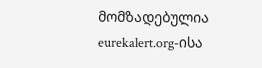მომზადებულია eurekalert.org-ისა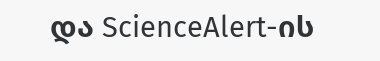და ScienceAlert-ის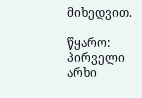მიხედვით.

წყარო: პირველი არხი